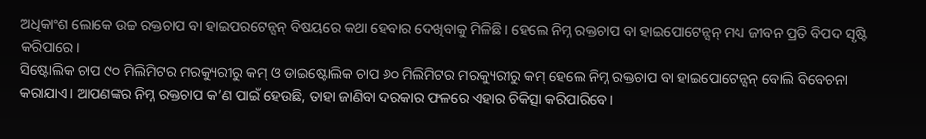ଅଧିକାଂଶ ଲୋକେ ଉଚ୍ଚ ରକ୍ତଚାପ ବା ହାଇପରଟେନ୍ସନ୍ ବିଷୟରେ କଥା ହେବାର ଦେଖିବାକୁ ମିଳିଛି। ହେଲେ ନିମ୍ନ ରକ୍ତଚାପ ବା ହାଇପୋଟେନ୍ସନ୍ ମଧ୍ୟ ଜୀବନ ପ୍ରତି ବିପଦ ସୃଷ୍ଟି କରିପାରେ।
ସିଷ୍ଟୋଲିକ ଚାପ ୯୦ ମିଲିମିଟର ମରକ୍ୟୁରୀରୁ କମ୍ ଓ ଡାଇଷ୍ଟୋଲିକ ଚାପ ୬୦ ମିଲିମିଟର ମରକ୍ୟୁରୀରୁ କମ୍ ହେଲେ ନିମ୍ନ ରକ୍ତଚାପ ବା ହାଇପୋଟେନ୍ସନ୍ ବୋଲି ବିବେଚନା କରାଯାଏ। ଆପଣଙ୍କର ନିମ୍ନ ରକ୍ତଚାପ କ’ଣ ପାଇଁ ହେଉଛି, ତାହା ଜାଣିବା ଦରକାର ଫଳରେ ଏହାର ଚିକିତ୍ସା କରିପାରିବେ।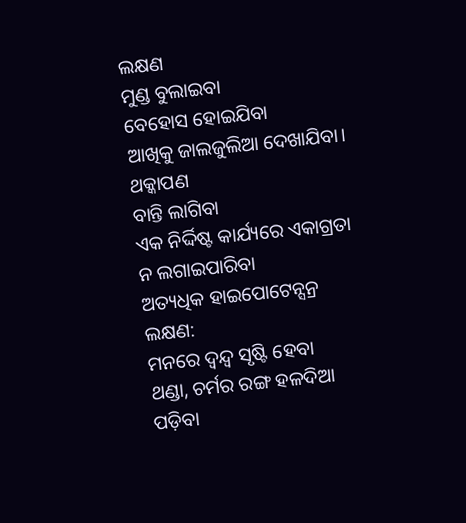ଲକ୍ଷଣ
ମୁଣ୍ଡ ବୁଲାଇବା
ବେହୋସ ହୋଇଯିବା
ଆଖିକୁ ଜାଲଜୁଲିଆ ଦେଖାଯିବା।
ଥକ୍କାପଣ
ବାନ୍ତି ଲାଗିବା
ଏକ ନିର୍ଦ୍ଦିଷ୍ଟ କାର୍ଯ୍ୟରେ ଏକାଗ୍ରତା ନ ଲଗାଇପାରିବା
ଅତ୍ୟଧିକ ହାଇପୋଟେନ୍ସନ୍ର ଲକ୍ଷଣ:
ମନରେ ଦ୍ୱନ୍ଦ୍ଵ ସୃଷ୍ଟି ହେବା
ଥଣ୍ଡା, ଚର୍ମର ରଙ୍ଗ ହଳଦିଆ ପଡ଼ିବା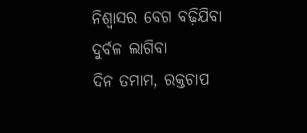ନିଶ୍ୱାସର ବେଗ ବଢ଼ିଯିବା
ଦୁର୍ବଳ ଲାଗିବା
ଦିନ ତମାମ, ରକ୍ତଚାପ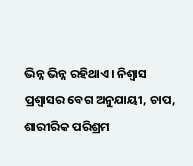ଭିନ୍ନ ଭିନ୍ନ ରହିଥାଏ। ନିଶ୍ଵାସ ପ୍ରଶ୍ୱାସର ବେଗ ଅନୁଯାୟୀ, ଚାପ, ଶାରୀରିକ ପରିଶ୍ରମ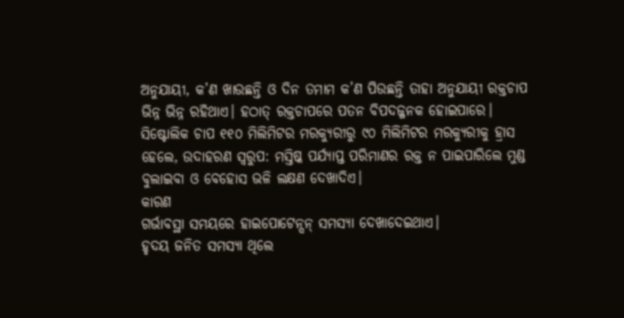ଅନୁଯାୟୀ, କ’ଣ ଖାଉଛନ୍ତି ଓ ଦିନ ତମାମ କ’ଣ ପିଉଛନ୍ତି ତାହା ଅନୁଯାୟୀ ରକ୍ତଚାପ ଭିନ୍ନ ଭିନ୍ନ ରହିଥାଏ। ହଠାତ୍ ରକ୍ତଚାପରେ ପତନ ବିପଦଜ୍ଜନକ ହୋଇପାରେ। ସିଷ୍ଟୋଲିକ ଚାପ ୧୧୦ ମିଲିମିଟର ମରକ୍ୟୁରୀରୁ ୯୦ ମିଲିମିଟର ମରକ୍ୟୁରୀକୁ ହ୍ରାସ ହେଲେ, ଉଦାହରଣ ସ୍ଵରୁପ: ମସ୍ତିଷ୍କ ପର୍ଯ୍ୟାପ୍ତ ପରିମାଣର ରକ୍ତ ନ ପାଇପାରିଲେ ମୁଣ୍ଡ ବୁଲାଇବା ଓ ବେହୋସ ଭଳି ଲକ୍ଷଣ ଦେଖାଦିଏ।
କାରଣ
ଗର୍ଭାବସ୍ଥା ସମୟରେ ହାଇପୋଟେନ୍ସନ୍ ସମସ୍ୟା ଦେଖାଦେଇଥାଏ।
ହୃଦୟ ଜନିତ ସମସ୍ୟା ଥିଲେ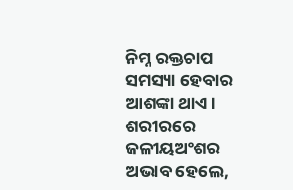ନିମ୍ନ ରକ୍ତଚାପ ସମସ୍ୟା ହେବାର ଆଶଙ୍କା ଥାଏ।
ଶରୀରରେ ଜଳୀୟଅଂଶର ଅଭାବ ହେଲେ,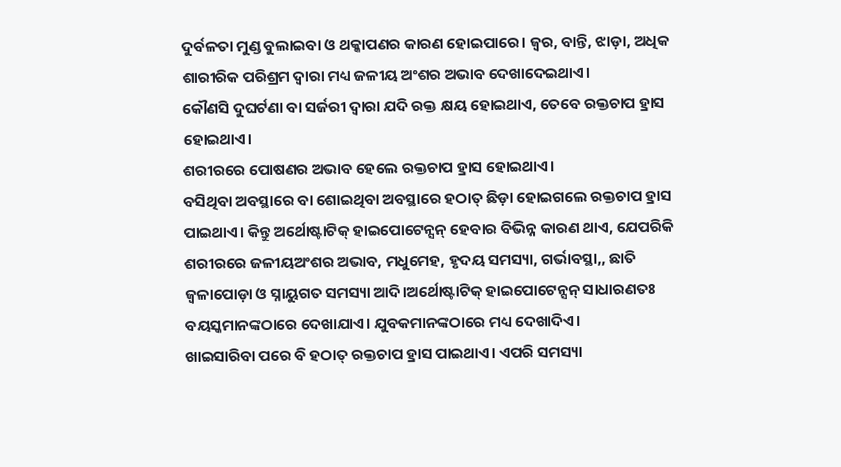ଦୁର୍ବଳତା ମୁଣ୍ଡ ବୁଲାଇବା ଓ ଥକ୍କାପଣର କାରଣ ହୋଇପାରେ। ଜ୍ଵର, ବାନ୍ତି, ଝାଡ଼ା, ଅଧିକ ଶାରୀରିକ ପରିଶ୍ରମ ଦ୍ୱାରା ମଧ୍ୟ ଜଳୀୟ ଅଂଶର ଅଭାବ ଦେଖାଦେଇଥାଏ।
କୌଣସି ଦୁଘର୍ଟଣା ବା ସର୍ଜରୀ ଦ୍ୱାରା ଯଦି ରକ୍ତ କ୍ଷୟ ହୋଇଥାଏ, ତେବେ ରକ୍ତଚାପ ହ୍ରାସ ହୋଇଥାଏ।
ଶରୀରରେ ପୋଷଣର ଅଭାବ ହେଲେ ରକ୍ତଚାପ ହ୍ରାସ ହୋଇଥାଏ।
ବସିଥିବା ଅବସ୍ଥାରେ ବା ଶୋଇଥିବା ଅବସ୍ଥାରେ ହଠାତ୍ ଛିଡ଼ା ହୋଇଗଲେ ରକ୍ତଚାପ ହ୍ରାସ ପାଇଥାଏ। କିନ୍ତୁ ଅର୍ଥୋଷ୍ଟାଟିକ୍ ହାଇପୋଟେନ୍ସନ୍ ହେବାର ବିଭିନ୍ନ କାରଣ ଥାଏ, ଯେପରିକି ଶରୀରରେ ଜଳୀୟଅଂଶର ଅଭାବ, ମଧୁମେହ, ହୃଦୟ ସମସ୍ୟା, ଗର୍ଭାବସ୍ଥା,, ଛାତି ଜ୍ଵଳାପୋଡ଼ା ଓ ସ୍ନାୟୁଗତ ସମସ୍ୟା ଆଦି।ଅର୍ଥୋଷ୍ଟାଟିକ୍ ହାଇପୋଟେନ୍ସନ୍ ସାଧାରଣତଃ ବୟସ୍କମାନଙ୍କଠାରେ ଦେଖାଯାଏ। ଯୁବକମାନଙ୍କଠାରେ ମଧ୍ୟ ଦେଖାଦିଏ।
ଖାଇସାରିବା ପରେ ବି ହଠାତ୍ ରକ୍ତଚାପ ହ୍ରାସ ପାଇଥାଏ। ଏପରି ସମସ୍ୟା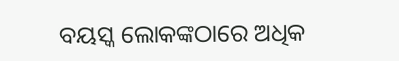ବୟସ୍କ ଲୋକଙ୍କଠାରେ ଅଧିକ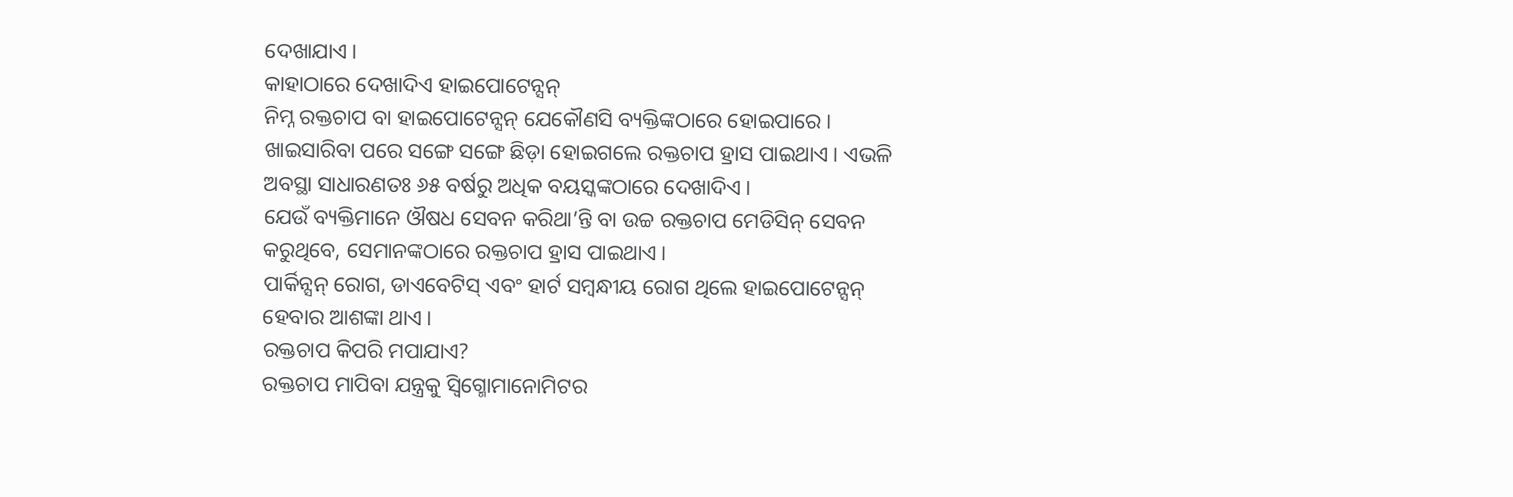ଦେଖାଯାଏ।
କାହାଠାରେ ଦେଖାଦିଏ ହାଇପୋଟେନ୍ସନ୍
ନିମ୍ନ ରକ୍ତଚାପ ବା ହାଇପୋଟେନ୍ସନ୍ ଯେକୌଣସି ବ୍ୟକ୍ତିଙ୍କଠାରେ ହୋଇପାରେ।
ଖାଇସାରିବା ପରେ ସଙ୍ଗେ ସଙ୍ଗେ ଛିଡ଼ା ହୋଇଗଲେ ରକ୍ତଚାପ ହ୍ରାସ ପାଇଥାଏ। ଏଭଳି ଅବସ୍ଥା ସାଧାରଣତଃ ୬୫ ବର୍ଷରୁ ଅଧିକ ବୟସ୍କଙ୍କଠାରେ ଦେଖାଦିଏ।
ଯେଉଁ ବ୍ୟକ୍ତିମାନେ ଔଷଧ ସେବନ କରିଥା’ନ୍ତି ବା ଉଚ୍ଚ ରକ୍ତଚାପ ମେଡିସିନ୍ ସେବନ କରୁଥିବେ, ସେମାନଙ୍କଠାରେ ରକ୍ତଚାପ ହ୍ରାସ ପାଇଥାଏ।
ପାର୍କିନ୍ସନ୍ ରୋଗ, ଡାଏବେଟିସ୍ ଏବଂ ହାର୍ଟ ସମ୍ବନ୍ଧୀୟ ରୋଗ ଥିଲେ ହାଇପୋଟେନ୍ସନ୍ ହେବାର ଆଶଙ୍କା ଥାଏ।
ରକ୍ତଚାପ କିପରି ମପାଯାଏ?
ରକ୍ତଚାପ ମାପିବା ଯନ୍ତ୍ରକୁ ସ୍ୱିଗ୍ମୋମାନୋମିଟର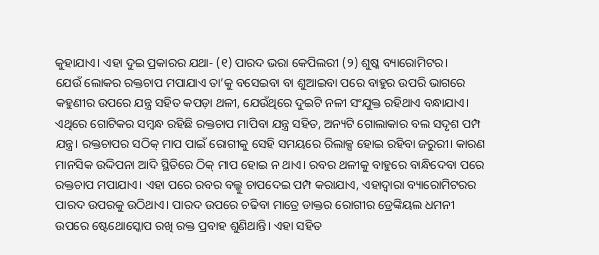କୁହାଯାଏ। ଏହା ଦୁଇ ପ୍ରକାରର ଯଥା- (୧) ପାରଦ ଭରା କେପିଲରୀ (୨) ଶୁଷ୍କ ବ୍ୟାରୋମିଟର।
ଯେଉଁ ଲୋକର ରକ୍ତଚାପ ମପାଯାଏ ତା’କୁ ବସେଇବା ବା ଶୁଆଇବା ପରେ ବାହୁର ଉପରି ଭାଗରେ କହୁଣୀର ଉପରେ ଯନ୍ତ୍ର ସହିତ କପଡ଼ା ଥଳୀ, ଯେଉଁଥିରେ ଦୁଇଟି ନଳୀ ସଂଯୁକ୍ତ ରହିଥାଏ ବନ୍ଧାଯାଏ। ଏଥିରେ ଗୋଟିକର ସମ୍ବନ୍ଧ ରହିଛି ରକ୍ତଚାପ ମାପିବା ଯନ୍ତ୍ର ସହିତ, ଅନ୍ୟଟି ଗୋଲାକାର ବଲ ସଦୃଶ ପମ୍ପ ଯନ୍ତ୍ର। ରକ୍ତଚାପର ସଠିକ୍ ମାପ ପାଇଁ ରୋଗୀକୁ ସେହି ସମୟରେ ରିଲାକ୍ସ ହୋଇ ରହିବା ଜରୁରୀ। କାରଣ ମାନସିକ ଉଦ୍ଦିପନା ଆଦି ସ୍ଥିତିରେ ଠିକ୍ ମାପ ହୋଇ ନ ଥାଏ। ରବର ଥଳୀକୁ ବାହୁରେ ବାନ୍ଧିଦେବା ପରେ ରକ୍ତଚାପ ମପାଯାଏ। ଏହା ପରେ ରବର ବଲ୍କୁ ଚାପଦେଇ ପମ୍ପ କରାଯାଏ, ଏହାଦ୍ୱାରା ବ୍ୟାରୋମିଟରର ପାରଦ ଉପରକୁ ଉଠିଥାଏ। ପାରଦ ଉପରେ ଚଢିବା ମାତ୍ରେ ଡାକ୍ତର ରୋଗୀର ଡ୍ରେଙ୍କିୟଲ ଧମନୀ ଉପରେ ଷ୍ଟେଥୋସ୍କୋପ ରଖି ରକ୍ତ ପ୍ରବାହ ଶୁଣିଥାନ୍ତି। ଏହା ସହିତ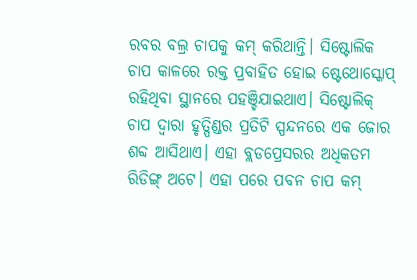ରବର ବଲ୍ର ଚାପକୁ କମ୍ କରିଥାନ୍ତି। ସିଷ୍ଟୋଲିକ ଚାପ କାଳରେ ରକ୍ତ ପ୍ରବାହିତ ହୋଇ ଷ୍ଟେଥୋସ୍କୋପ୍ ରହିଥିବା ସ୍ଥାନରେ ପହଞ୍ଚିଯାଇଥାଏ। ସିଷ୍ଟୋଲିକ୍ ଚାପ ଦ୍ୱାରା ହୃତ୍ପିଣ୍ଡର ପ୍ରତିଟି ସ୍ପନ୍ଦନରେ ଏକ ଜୋର ଶବ୍ଦ ଆସିଥାଏ। ଏହା ବ୍ଲଡପ୍ରେସରର ଅଧିକତମ ରିଡିଙ୍ଗ୍ ଅଟେ। ଏହା ପରେ ପବନ ଚାପ କମ୍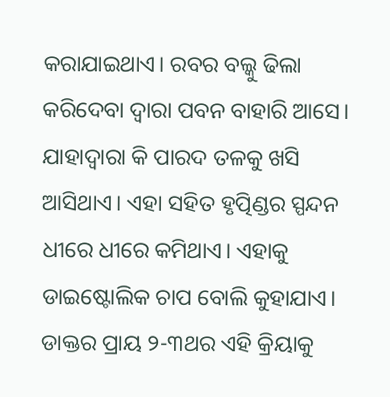କରାଯାଇଥାଏ। ରବର ବଲ୍କୁ ଢିଲା କରିଦେବା ଦ୍ୱାରା ପବନ ବାହାରି ଆସେ। ଯାହାଦ୍ୱାରା କି ପାରଦ ତଳକୁ ଖସି ଆସିଥାଏ। ଏହା ସହିତ ହୃତ୍ପିଣ୍ଡର ସ୍ପନ୍ଦନ ଧୀରେ ଧୀରେ କମିଥାଏ। ଏହାକୁ ଡାଇଷ୍ଟୋଲିକ ଚାପ ବୋଲି କୁହାଯାଏ। ଡାକ୍ତର ପ୍ରାୟ ୨-୩ଥର ଏହି କ୍ରିୟାକୁ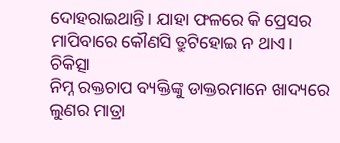ଦୋହରାଇଥାନ୍ତି। ଯାହା ଫଳରେ କି ପ୍ରେସର ମାପିବାରେ କୌଣସି ତ୍ରୁଟିହୋଇ ନ ଥାଏ।
ଚିକିତ୍ସା
ନିମ୍ନ ରକ୍ତଚାପ ବ୍ୟକ୍ତିଙ୍କୁ ଡାକ୍ତରମାନେ ଖାଦ୍ୟରେ ଲୁଣର ମାତ୍ରା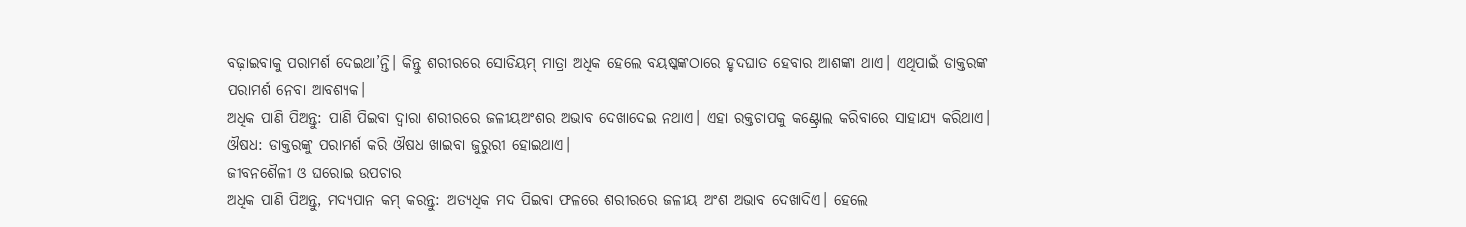ବଢ଼ାଇବାକୁ ପରାମର୍ଶ ଦେଇଥା’ନ୍ତି। କିନ୍ତୁ ଶରୀରରେ ସୋଡିୟମ୍ ମାତ୍ରା ଅଧିକ ହେଲେ ବୟଷ୍କଙ୍କଠାରେ ହୃଦଘାତ ହେବାର ଆଶଙ୍କା ଥାଏ। ଏଥିପାଇଁ ଡାକ୍ତରଙ୍କ ପରାମର୍ଶ ନେବା ଆବଶ୍ୟକ।
ଅଧିକ ପାଣି ପିଅନ୍ତୁ: ପାଣି ପିଇବା ଦ୍ୱାରା ଶରୀରରେ ଜଳୀୟଅଂଶର ଅଭାବ ଦେଖାଦେଇ ନଥାଏ। ଏହା ରକ୍ତଚାପକୁ କଣ୍ଟ୍ରୋଲ କରିବାରେ ସାହାଯ୍ୟ କରିଥାଏ।
ଔଷଧ: ଡାକ୍ତରଙ୍କୁ ପରାମର୍ଶ କରି ଔଷଧ ଖାଇବା ଜୁରୁରୀ ହୋଇଥାଏ।
ଜୀବନଶୈଳୀ ଓ ଘରୋଇ ଉପଚାର
ଅଧିକ ପାଣି ପିଅନ୍ତୁ, ମଦ୍ୟପାନ କମ୍ କରନ୍ତୁ: ଅତ୍ୟଧିକ ମଦ ପିଇବା ଫଳରେ ଶରୀରରେ ଜଳୀୟ ଅଂଶ ଅଭାବ ଦେଖାଦିଏ। ହେଲେ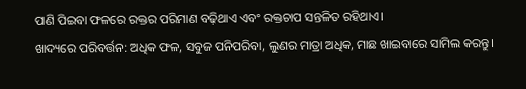ପାଣି ପିଇବା ଫଳରେ ରକ୍ତର ପରିମାଣ ବଢ଼ିଥାଏ ଏବଂ ରକ୍ତଚାପ ସନ୍ତଳିତ ରହିଥାଏ।
ଖାଦ୍ୟରେ ପରିବର୍ତ୍ତନ: ଅଧିକ ଫଳ, ସବୁଜ ପନିପରିବା, ଲୁଣର ମାତ୍ରା ଅଧିକ, ମାଛ ଖାଇବାରେ ସାମିଲ କରନ୍ତୁ।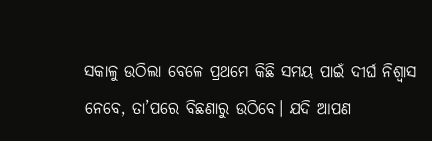ସକାଳୁ ଉଠିଲା ବେଳେ ପ୍ରଥମେ କିଛି ସମୟ ପାଇଁ ଦୀର୍ଘ ନିଶ୍ୱାସ ନେବେ, ତା’ପରେ ବିଛଣାରୁ ଉଠିବେ। ଯଦି ଆପଣ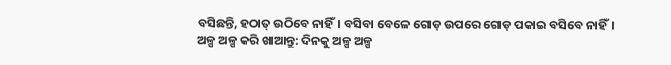ବସିଛନ୍ତି, ହଠାତ୍ ଉଠିବେ ନାହିଁ। ବସିବା ବେଳେ ଗୋଡ଼ ଉପରେ ଗୋଡ଼ ପକାଇ ବସିବେ ନାହିଁ।
ଅଳ୍ପ ଅଳ୍ପ କରି ଖାଆନ୍ତୁ: ଦିନକୁ ଅଳ୍ପ ଅଳ୍ପ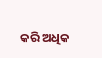କରି ଅଧିକ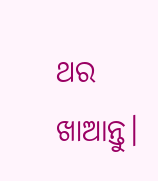ଥର ଖାଆନ୍ତୁ।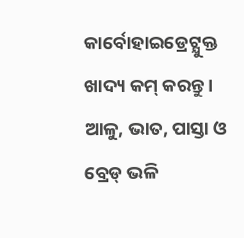କାର୍ବୋହାଇଡ୍ରେଟ୍ଯୁକ୍ତ ଖାଦ୍ୟ କମ୍ କରନ୍ତୁ। ଆଳୁ, ଭାତ, ପାସ୍ତା ଓ ବ୍ରେଡ୍ ଭଳି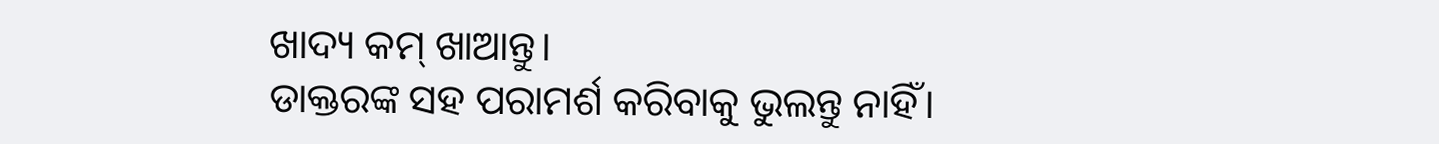ଖାଦ୍ୟ କମ୍ ଖାଆନ୍ତୁ।
ଡାକ୍ତରଙ୍କ ସହ ପରାମର୍ଶ କରିବାକୁ ଭୁଲନ୍ତୁ ନାହିଁ।